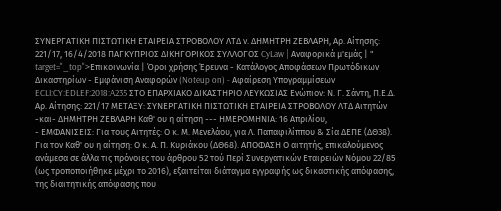ΣΥΝΕΡΓΑΤΙΚΗ ΠΙΣΤΩΤΙΚΗ ΕΤΑΙΡΕΙΑ ΣΤΡΟΒΟΛΟΥ ΛΤΔ ν. ΔΗΜΗΤΡΗ ΖΕΒΛΑΡΗ, Αρ. Αίτησης: 221/17, 16/4/2018 ΠΑΓΚΥΠΡΙΟΣ ΔΙΚΗΓΟΡΙΚΟΣ ΣΥΛΛΟΓΟΣ CyLaw | Αναφορικά μ'εμάς | " target="_top">Επικοινωνία | Όροι χρήσης Έρευνα - Κατάλογος Αποφάσεων Πρωτόδικων Δικαστηρίων - Εμφάνιση Αναφορών (Noteup on) - Αφαίρεση Υπογραμμίσεων ECLI:CY:EDLEF:2018:A235 ΣΤΟ ΕΠΑΡΧΙΑΚΟ ΔΙΚΑΣΤΗΡΙΟ ΛΕΥΚΩΣΙΑΣ Ενώπιον: Ν. Γ. Σάντη, Π.Ε.Δ. Αρ. Αίτησης: 221/17 ΜΕΤΑΞΥ: ΣΥΝΕΡΓΑΤΙΚΗ ΠΙΣΤΩΤΙΚΗ ΕΤΑΙΡΕΙΑ ΣΤΡΟΒΟΛΟΥ ΛΤΔ Αιτητών -και- ΔΗΜΗΤΡΗ ΖΕΒΛΑΡΗ Καθ' ου η αίτηση --- ΗΜΕΡΟΜΗΝΙΑ: 16 Απριλίου,
- ΕΜΦΑΝΙΣΕΙΣ: Για τους Αιτητές: Ο κ. Μ. Μενελάου, για Λ. Παπαφιλίππου & Σία ΔΕΠΕ (ΔΘ38). Για τον Καθ' ου η αίτηση: Ο κ. Α. Π. Κυριάκου (ΔΘ68). ΑΠΟΦΑΣΗ Ο αιτητής, επικαλούμενος ανάμεσα σε άλλα τις πρόνοιες του άρθρου 52 τού Περί Συνεργατικών Εταιρειών Νόμου 22/85 (ως τροποποιήθηκε μέχρι το 2016), εξαιτείται διάταγμα εγγραφής ως δικαστικής απόφασης, της διαιτητικής απόφασης που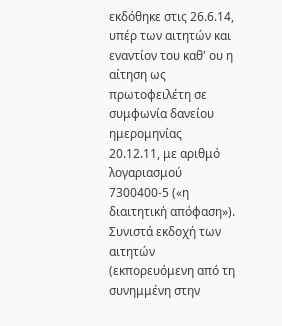εκδόθηκε στις 26.6.14, υπέρ των αιτητών και εναντίον του καθ' ου η αίτηση ως πρωτοφειλέτη σε συμφωνία δανείου ημερομηνίας 20.12.11, με αριθμό λογαριασμού 7300400-5 («η διαιτητική απόφαση»). Συνιστά εκδοχή των αιτητών (εκπορευόμενη από τη συνημμένη στην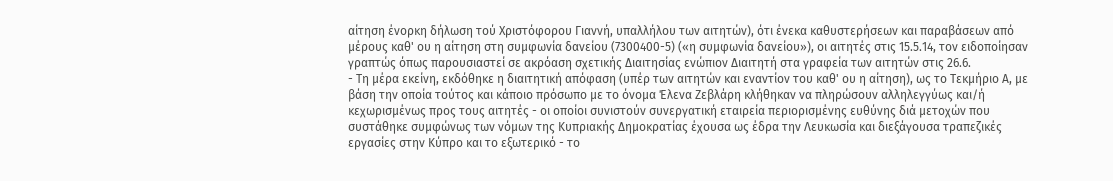αίτηση ένορκη δήλωση τού Χριστόφορου Γιαννή, υπαλλήλου των αιτητών), ότι ένεκα καθυστερήσεων και παραβάσεων από μέρους καθ' ου η αίτηση στη συμφωνία δανείου (7300400-5) («η συμφωνία δανείου»), οι αιτητές στις 15.5.14, τον ειδοποίησαν γραπτώς όπως παρουσιαστεί σε ακρόαση σχετικής Διαιτησίας ενώπιον Διαιτητή στα γραφεία των αιτητών στις 26.6.
- Τη μέρα εκείνη, εκδόθηκε η διαιτητική απόφαση (υπέρ των αιτητών και εναντίον του καθ' ου η αίτηση), ως το Τεκμήριο Α, με βάση την οποία τούτος και κάποιο πρόσωπο με το όνομα Έλενα Ζεβλάρη κλήθηκαν να πληρώσουν αλληλεγγύως και/ή κεχωρισμένως προς τους αιτητές - οι οποίοι συνιστούν συνεργατική εταιρεία περιορισμένης ευθύνης διά μετοχών που συστάθηκε συμφώνως των νόμων της Κυπριακής Δημοκρατίας έχουσα ως έδρα την Λευκωσία και διεξάγουσα τραπεζικές εργασίες στην Κύπρο και το εξωτερικό - το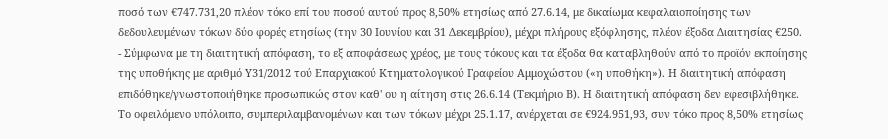ποσό των €747.731,20 πλέον τόκο επί του ποσού αυτού προς 8,50% ετησίως από 27.6.14, με δικαίωμα κεφαλαιοποίησης των δεδουλευμένων τόκων δύο φορές ετησίως (την 30 Ιουνίου και 31 Δεκεμβρίου), μέχρι πλήρους εξόφλησης, πλέον έξοδα Διαιτησίας €250.
- Σύμφωνα με τη διαιτητική απόφαση, το εξ αποφάσεως χρέος, με τους τόκους και τα έξοδα θα καταβληθούν από το προϊόν εκποίησης της υποθήκης με αριθμό Υ31/2012 τού Επαρχιακού Κτηματολογικού Γραφείου Αμμοχώστου («η υποθήκη»). Η διαιτητική απόφαση επιδόθηκε/γνωστοποιήθηκε προσωπικώς στον καθ' ου η αίτηση στις 26.6.14 (Τεκμήριο Β). Η διαιτητική απόφαση δεν εφεσιβλήθηκε. Το οφειλόμενο υπόλοιπο, συμπεριλαμβανομένων και των τόκων μέχρι 25.1.17, ανέρχεται σε €924.951,93, συν τόκο προς 8,50% ετησίως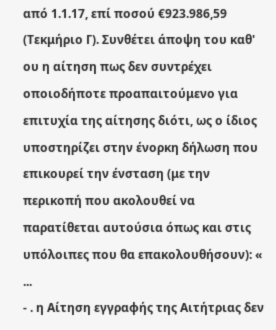από 1.1.17, επί ποσού €923.986,59 (Τεκμήριο Γ). Συνθέτει άποψη του καθ' ου η αίτηση πως δεν συντρέχει οποιοδήποτε προαπαιτούμενο για επιτυχία της αίτησης διότι, ως ο ίδιος υποστηρίζει στην ένορκη δήλωση που επικουρεί την ένσταση (με την περικοπή που ακολουθεί να παρατίθεται αυτούσια όπως και στις υπόλοιπες που θα επακολουθήσουν): « ...
- . η Αίτηση εγγραφής της Αιτήτριας δεν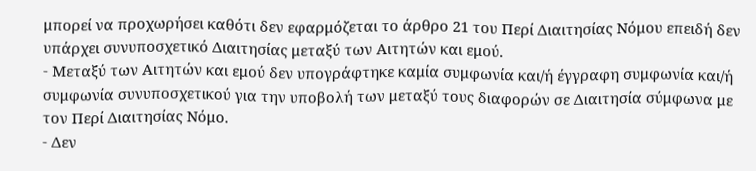μπορεί να προχωρήσει καθότι δεν εφαρμόζεται το άρθρο 21 του Περί Διαιτησίας Νόμου επειδή δεν υπάρχει συνυποσχετικό Διαιτησίας μεταξύ των Αιτητών και εμού.
- Μεταξύ των Αιτητών και εμού δεν υπογράφτηκε καμία συμφωνία και/ή έγγραφη συμφωνία και/ή συμφωνία συνυποσχετικού για την υποβολή των μεταξύ τους διαφορών σε Διαιτησία σύμφωνα με τον Περί Διαιτησίας Νόμο.
- Δεν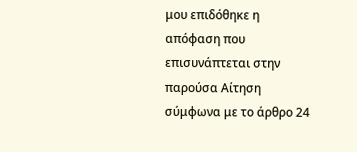μου επιδόθηκε η απόφαση που επισυνάπτεται στην παρούσα Αίτηση σύμφωνα με το άρθρο 24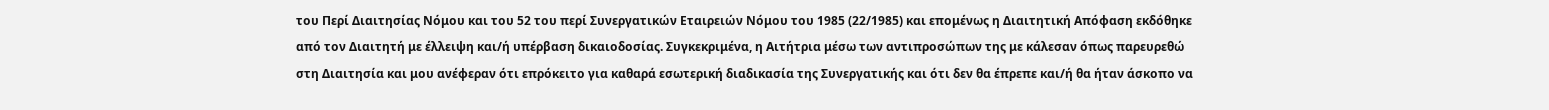του Περί Διαιτησίας Νόμου και του 52 του περί Συνεργατικών Εταιρειών Νόμου του 1985 (22/1985) και επομένως η Διαιτητική Απόφαση εκδόθηκε από τον Διαιτητή με έλλειψη και/ή υπέρβαση δικαιοδοσίας. Συγκεκριμένα, η Αιτήτρια μέσω των αντιπροσώπων της με κάλεσαν όπως παρευρεθώ στη Διαιτησία και μου ανέφεραν ότι επρόκειτο για καθαρά εσωτερική διαδικασία της Συνεργατικής και ότι δεν θα έπρεπε και/ή θα ήταν άσκοπο να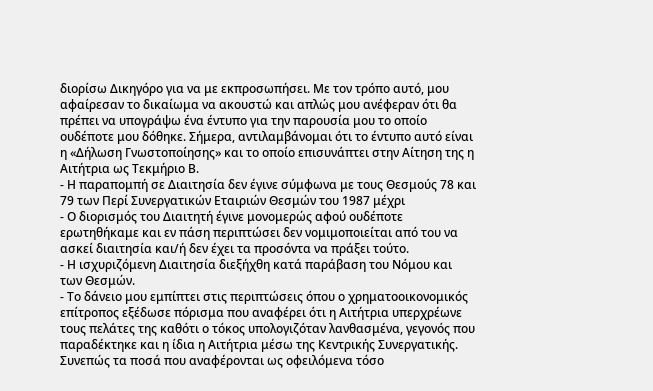διορίσω Δικηγόρο για να με εκπροσωπήσει. Με τον τρόπο αυτό, μου αφαίρεσαν το δικαίωμα να ακουστώ και απλώς μου ανέφεραν ότι θα πρέπει να υπογράψω ένα έντυπο για την παρουσία μου το οποίο ουδέποτε μου δόθηκε. Σήμερα, αντιλαμβάνομαι ότι το έντυπο αυτό είναι η «Δήλωση Γνωστοποίησης» και το οποίο επισυνάπτει στην Αίτηση της η Αιτήτρια ως Τεκμήριο Β.
- Η παραπομπή σε Διαιτησία δεν έγινε σύμφωνα με τους Θεσμούς 78 και 79 των Περί Συνεργατικών Εταιριών Θεσμών του 1987 μέχρι
- Ο διορισμός του Διαιτητή έγινε μονομερώς αφού ουδέποτε ερωτηθήκαμε και εν πάση περιπτώσει δεν νομιμοποιείται από του να ασκεί διαιτησία και/ή δεν έχει τα προσόντα να πράξει τούτο.
- Η ισχυριζόμενη Διαιτησία διεξήχθη κατά παράβαση του Νόμου και των Θεσμών.
- Το δάνειο μου εμπίπτει στις περιπτώσεις όπου ο χρηματοοικονομικός επίτροπος εξέδωσε πόρισμα που αναφέρει ότι η Αιτήτρια υπερχρέωνε τους πελάτες της καθότι ο τόκος υπολογιζόταν λανθασμένα, γεγονός που παραδέκτηκε και η ίδια η Αιτήτρια μέσω της Κεντρικής Συνεργατικής. Συνεπώς τα ποσά που αναφέρονται ως οφειλόμενα τόσο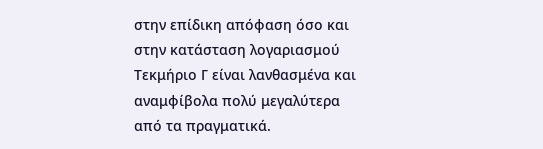στην επίδικη απόφαση όσο και στην κατάσταση λογαριασμού Τεκμήριο Γ είναι λανθασμένα και αναμφίβολα πολύ μεγαλύτερα από τα πραγματικά.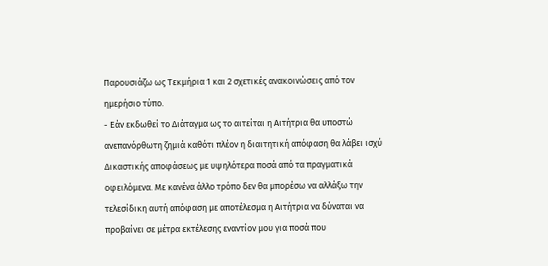Παρουσιάζω ως Τεκμήρια 1 και 2 σχετικές ανακοινώσεις από τον ημερήσιο τύπο.
- Εάν εκδωθεί το Διάταγμα ως το αιτείται η Αιτήτρια θα υποστώ ανεπανόρθωτη ζημιά καθότι πλέον η διαιτητική απόφαση θα λάβει ισχύ Δικαστικής αποφάσεως με υψηλότερα ποσά από τα πραγματικά οφειλόμενα. Με κανένα άλλο τρόπο δεν θα μπορέσω να αλλάξω την τελεσίδικη αυτή απόφαση με αποτέλεσμα η Αιτήτρια να δύναται να προβαίνει σε μέτρα εκτέλεσης εναντίον μου για ποσά που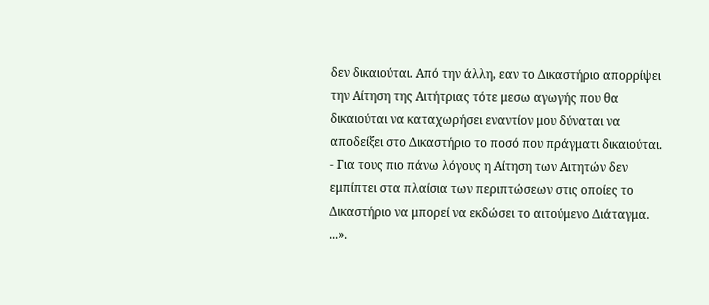δεν δικαιούται. Από την άλλη, εαν το Δικαστήριο απορρίψει την Αίτηση της Αιτήτριας τότε μεσω αγωγής που θα δικαιούται να καταχωρήσει εναντίον μου δύναται να αποδείξει στο Δικαστήριο το ποσό που πράγματι δικαιούται.
- Για τους πιο πάνω λόγους η Αίτηση των Αιτητών δεν εμπίπτει στα πλαίσια των περιπτώσεων στις οποίες το Δικαστήριο να μπορεί να εκδώσει το αιτούμενο Διάταγμα. ...».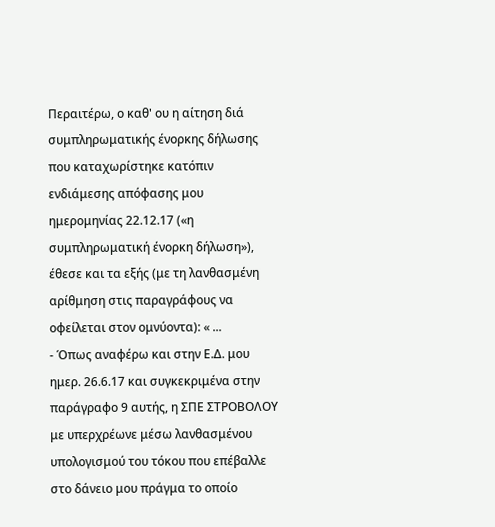Περαιτέρω, ο καθ' ου η αίτηση διά συμπληρωματικής ένορκης δήλωσης που καταχωρίστηκε κατόπιν ενδιάμεσης απόφασης μου ημερομηνίας 22.12.17 («η συμπληρωματική ένορκη δήλωση»), έθεσε και τα εξής (με τη λανθασμένη αρίθμηση στις παραγράφους να οφείλεται στον ομνύοντα): « ...
- Όπως αναφέρω και στην Ε.Δ. μου ημερ. 26.6.17 και συγκεκριμένα στην παράγραφο 9 αυτής, η ΣΠΕ ΣΤΡΟΒΟΛΟΥ με υπερχρέωνε μέσω λανθασμένου υπολογισμού του τόκου που επέβαλλε στο δάνειο μου πράγμα το οποίο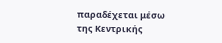παραδέχεται μέσω της Κεντρικής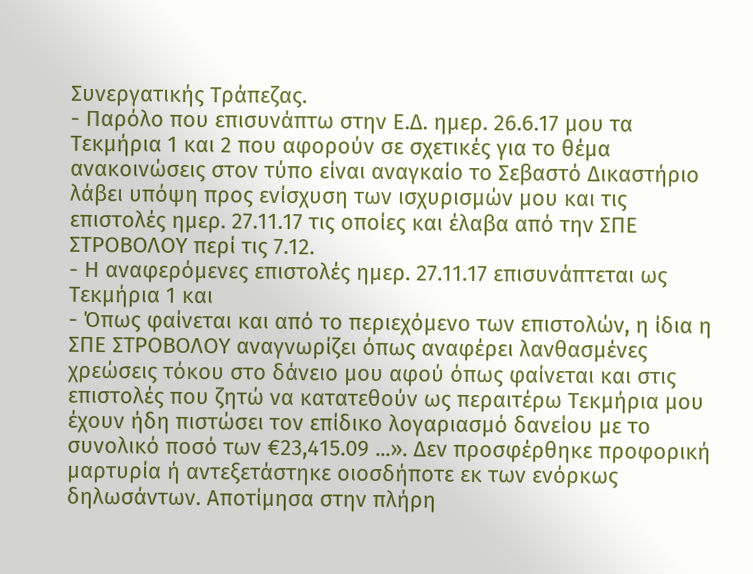Συνεργατικής Τράπεζας.
- Παρόλο που επισυνάπτω στην Ε.Δ. ημερ. 26.6.17 μου τα Τεκμήρια 1 και 2 που αφορούν σε σχετικές για το θέμα ανακοινώσεις στον τύπο είναι αναγκαίο το Σεβαστό Δικαστήριο λάβει υπόψη προς ενίσχυση των ισχυρισμών μου και τις επιστολές ημερ. 27.11.17 τις οποίες και έλαβα από την ΣΠΕ ΣΤΡΟΒΟΛΟΥ περί τις 7.12.
- Η αναφερόμενες επιστολές ημερ. 27.11.17 επισυνάπτεται ως Τεκμήρια 1 και
- Όπως φαίνεται και από το περιεχόμενο των επιστολών, η ίδια η ΣΠΕ ΣΤΡΟΒΟΛΟΥ αναγνωρίζει όπως αναφέρει λανθασμένες χρεώσεις τόκου στο δάνειο μου αφού όπως φαίνεται και στις επιστολές που ζητώ να κατατεθούν ως περαιτέρω Τεκμήρια μου έχουν ήδη πιστώσει τον επίδικο λογαριασμό δανείου με το συνολικό ποσό των €23,415.09 ...». Δεν προσφέρθηκε προφορική μαρτυρία ή αντεξετάστηκε οιοσδήποτε εκ των ενόρκως δηλωσάντων. Αποτίμησα στην πλήρη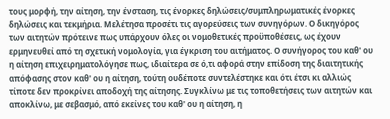τους μορφή, την αίτηση, την ένσταση, τις ένορκες δηλώσεις/συμπληρωματικές ένορκες δηλώσεις και τεκμήρια. Μελέτησα προσέτι τις αγορεύσεις των συνηγόρων. Ο δικηγόρος των αιτητών πρότεινε πως υπάρχουν όλες οι νομοθετικές προϋποθέσεις, ως έχουν ερμηνευθεί από τη σχετική νομολογία, για έγκριση του αιτήματος. Ο συνήγορος του καθ' ου η αίτηση επιχειρηματολόγησε πως, ιδιαίτερα σε ό,τι αφορά στην επίδοση της διαιτητικής απόφασης στον καθ' ου η αίτηση, τούτη ουδέποτε συντελέστηκε και ότι έτσι κι αλλιώς τίποτε δεν προκρίνει αποδοχή της αίτησης. Συγκλίνω με τις τοποθετήσεις των αιτητών και αποκλίνω, με σεβασμό, από εκείνες του καθ' ου η αίτηση, η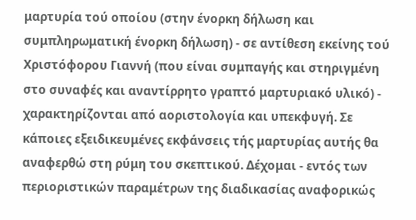μαρτυρία τού οποίου (στην ένορκη δήλωση και συμπληρωματική ένορκη δήλωση) - σε αντίθεση εκείνης τού Χριστόφορου Γιαννή (που είναι συμπαγής και στηριγμένη στο συναφές και αναντίρρητο γραπτό μαρτυριακό υλικό) - χαρακτηρίζονται από αοριστολογία και υπεκφυγή. Σε κάποιες εξειδικευμένες εκφάνσεις τής μαρτυρίας αυτής θα αναφερθώ στη ρύμη του σκεπτικού. Δέχομαι - εντός των περιοριστικών παραμέτρων της διαδικασίας αναφορικώς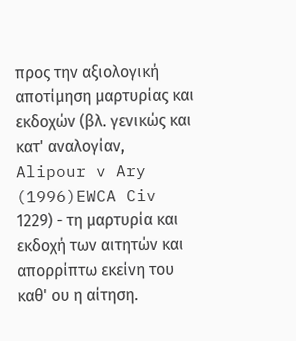προς την αξιολογική αποτίμηση μαρτυρίας και εκδοχών (βλ. γενικώς και κατ' αναλογίαν, Alipour v Ary
(1996)EWCA Civ 1229) - τη μαρτυρία και εκδοχή των αιτητών και απορρίπτω εκείνη του καθ' ου η αίτηση.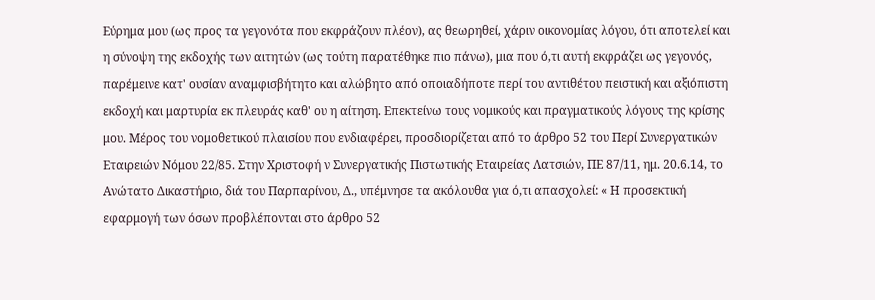Εύρημα μου (ως προς τα γεγονότα που εκφράζουν πλέον), ας θεωρηθεί, χάριν οικονομίας λόγου, ότι αποτελεί και η σύνοψη της εκδοχής των αιτητών (ως τούτη παρατέθηκε πιο πάνω), μια που ό,τι αυτή εκφράζει ως γεγονός, παρέμεινε κατ' ουσίαν αναμφισβήτητο και αλώβητο από οποιαδήποτε περί του αντιθέτου πειστική και αξιόπιστη εκδοχή και μαρτυρία εκ πλευράς καθ' ου η αίτηση. Επεκτείνω τους νομικούς και πραγματικούς λόγους της κρίσης μου. Μέρος του νομοθετικού πλαισίου που ενδιαφέρει, προσδιορίζεται από το άρθρο 52 του Περί Συνεργατικών Εταιρειών Νόμου 22/85. Στην Χριστοφή ν Συνεργατικής Πιστωτικής Εταιρείας Λατσιών, ΠΕ 87/11, ημ. 20.6.14, το Ανώτατο Δικαστήριο, διά του Παρπαρίνου, Δ., υπέμνησε τα ακόλουθα για ό,τι απασχολεί: « Η προσεκτική εφαρμογή των όσων προβλέπονται στο άρθρο 52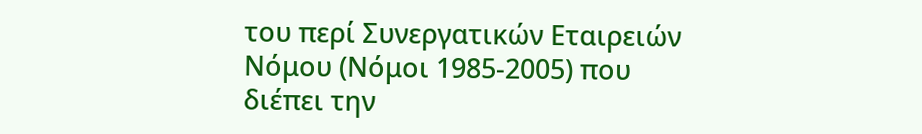του περί Συνεργατικών Εταιρειών Νόμου (Νόμοι 1985-2005) που διέπει την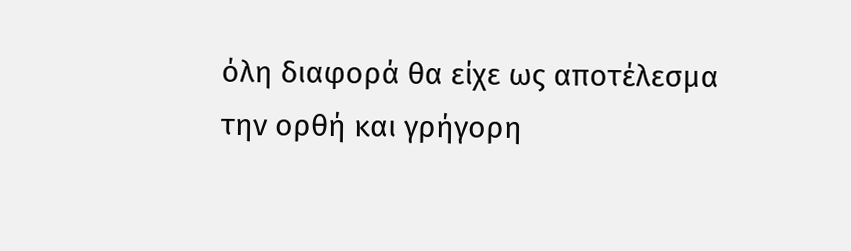όλη διαφορά θα είχε ως αποτέλεσμα την ορθή και γρήγορη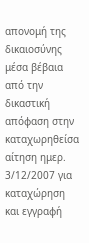απονομή της δικαιοσύνης μέσα βέβαια από την δικαστική απόφαση στην καταχωρηθείσα αίτηση ημερ. 3/12/2007 για καταχώρηση και εγγραφή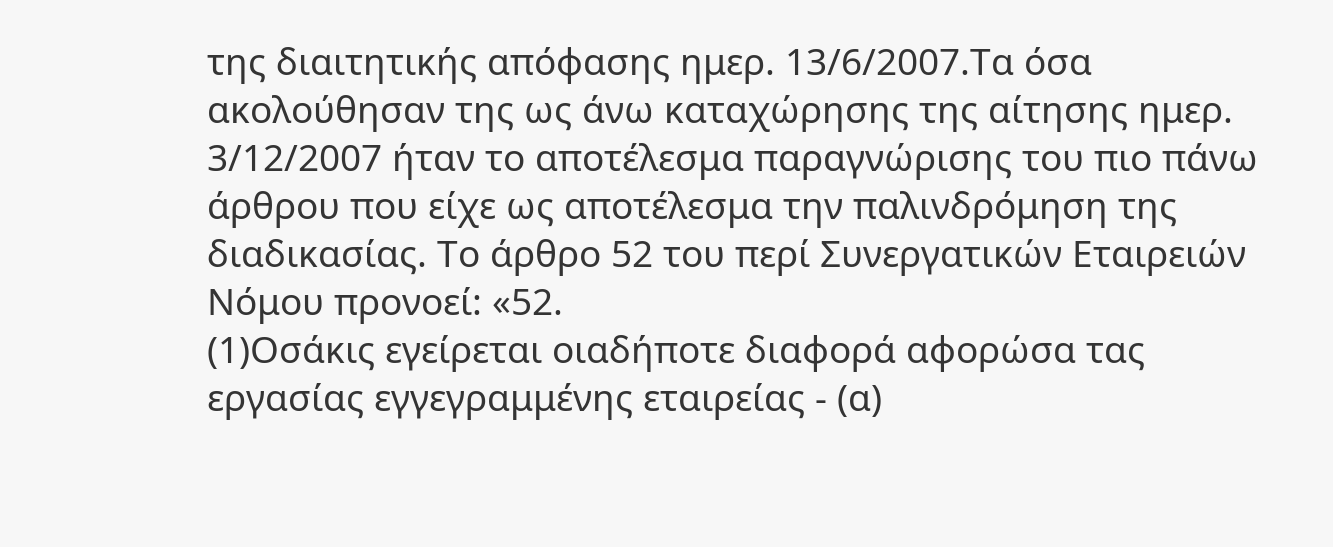της διαιτητικής απόφασης ημερ. 13/6/2007.Τα όσα ακολούθησαν της ως άνω καταχώρησης της αίτησης ημερ. 3/12/2007 ήταν το αποτέλεσμα παραγνώρισης του πιο πάνω άρθρου που είχε ως αποτέλεσμα την παλινδρόμηση της διαδικασίας. Το άρθρο 52 του περί Συνεργατικών Εταιρειών Νόμου προνοεί: «52.
(1)Οσάκις εγείρεται οιαδήποτε διαφορά αφορώσα τας εργασίας εγγεγραμμένης εταιρείας - (α)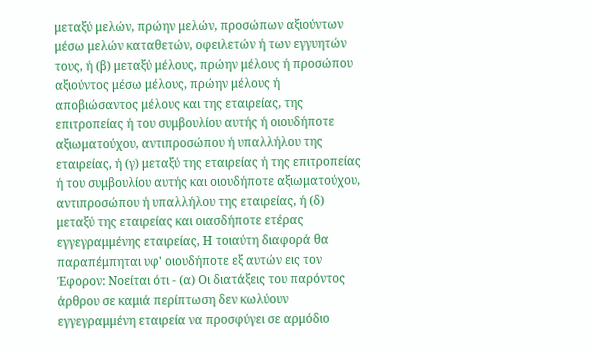μεταξύ μελών, πρώην μελών, προσώπων αξιούντων μέσω μελών καταθετών, οφειλετών ή των εγγυητών τους, ή (β) μεταξύ μέλους, πρώην μέλους ή προσώπου αξιούντος μέσω μέλους, πρώην μέλους ή αποβιώσαντος μέλους και της εταιρείας, της επιτροπείας ή του συμβουλίου αυτής ή οιουδήποτε αξιωματούχου, αντιπροσώπου ή υπαλλήλου της εταιρείας, ή (γ) μεταξύ της εταιρείας ή της επιτροπείας ή του συμβουλίου αυτής και οιουδήποτε αξιωματούχου, αντιπροσώπου ή υπαλλήλου της εταιρείας, ή (δ) μεταξύ της εταιρείας και οιασδήποτε ετέρας εγγεγραμμένης εταιρείας, Η τοιαύτη διαφορά θα παραπέμπηται υφ' οιουδήποτε εξ αυτών εις τον Έφορον: Νοείται ότι - (α) Οι διατάξεις του παρόντος άρθρου σε καμιά περίπτωση δεν κωλύουν εγγεγραμμένη εταιρεία να προσφύγει σε αρμόδιο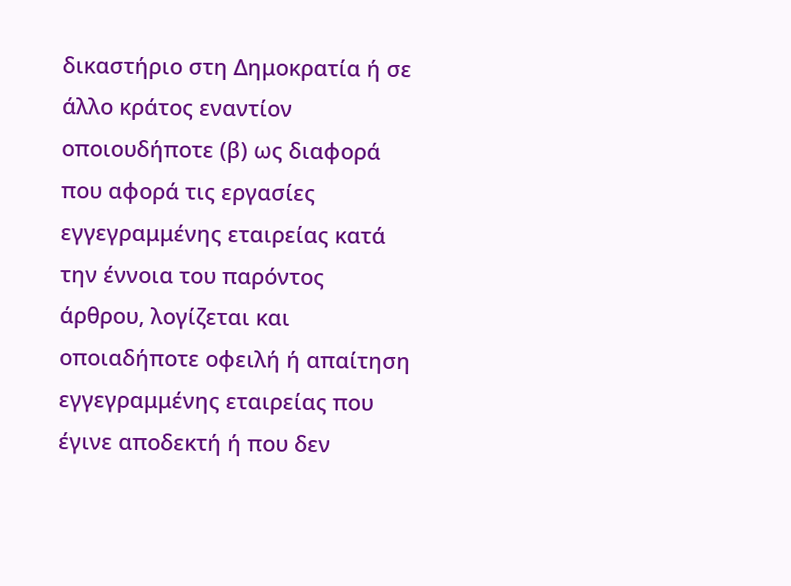δικαστήριο στη Δημοκρατία ή σε άλλο κράτος εναντίον οποιουδήποτε (β) ως διαφορά που αφορά τις εργασίες εγγεγραμμένης εταιρείας κατά την έννοια του παρόντος άρθρου, λογίζεται και οποιαδήποτε οφειλή ή απαίτηση εγγεγραμμένης εταιρείας που έγινε αποδεκτή ή που δεν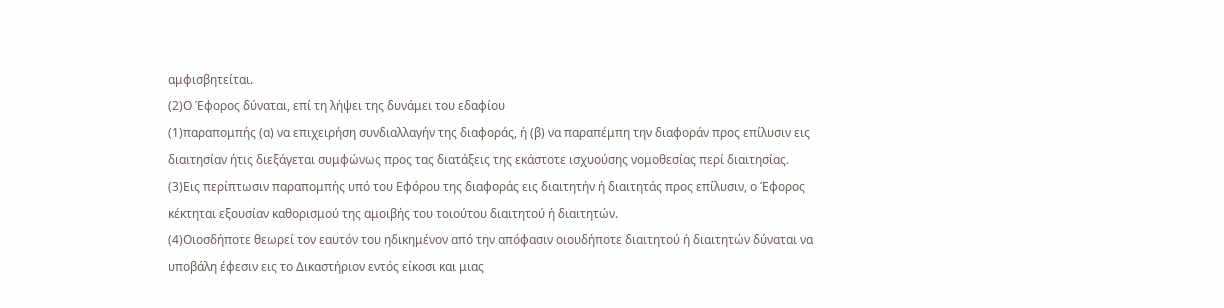αμφισβητείται.
(2)Ο Έφορος δύναται, επί τη λήψει της δυνάμει του εδαφίου
(1)παραπομπής (α) να επιχειρήση συνδιαλλαγήν της διαφοράς, ή (β) να παραπέμπη την διαφοράν προς επίλυσιν εις διαιτησίαν ήτις διεξάγεται συμφώνως προς τας διατάξεις της εκάστοτε ισχυούσης νομοθεσίας περί διαιτησίας.
(3)Εις περίπτωσιν παραπομπής υπό του Εφόρου της διαφοράς εις διαιτητήν ή διαιτητάς προς επίλυσιν, ο Έφορος κέκτηται εξουσίαν καθορισμού της αμοιβής του τοιούτου διαιτητού ή διαιτητών.
(4)Οιοσδήποτε θεωρεί τον εαυτόν του ηδικημένον από την απόφασιν οιουδήποτε διαιτητού ή διαιτητών δύναται να υποβάλη έφεσιν εις το Δικαστήριον εντός είκοσι και μιας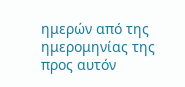ημερών από της ημερομηνίας της προς αυτόν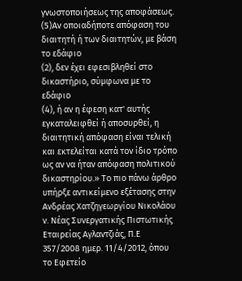γνωστοποιήσεως της αποφάσεως.
(5)Αν οποιαδήποτε απόφαση του διαιτητή ή των διαιτητών, με βάση το εδάφιο
(2), δεν έχει εφεσιβληθεί στο δικαστήριο, σύμφωνα με το εδάφιο
(4), ή αν η έφεση κατ' αυτής εγκαταλειφθεί ή αποσυρθεί, η διαιτητική απόφαση είναι τελική και εκτελείται κατά τον ίδιο τρόπο ως αν να ήταν απόφαση πολιτικού δικαστηρίου.» Το πιο πάνω άρθρο υπήρξε αντικείμενο εξέτασης στην Ανδρέας Χατζηγεωργίου Νικολάου ν. Νέας Συνεργατικής Πιστωτικής Εταιρείας Αγλαντζιάς, Π.Ε 357/2008 ημερ. 11/4/2012, όπου το Εφετείο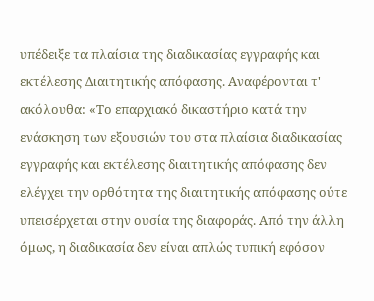υπέδειξε τα πλαίσια της διαδικασίας εγγραφής και εκτέλεσης Διαιτητικής απόφασης. Αναφέρονται τ' ακόλουθα: «Το επαρχιακό δικαστήριο κατά την ενάσκηση των εξουσιών του στα πλαίσια διαδικασίας εγγραφής και εκτέλεσης διαιτητικής απόφασης δεν ελέγχει την ορθότητα της διαιτητικής απόφασης ούτε υπεισέρχεται στην ουσία της διαφοράς. Από την άλλη όμως, η διαδικασία δεν είναι απλώς τυπική εφόσον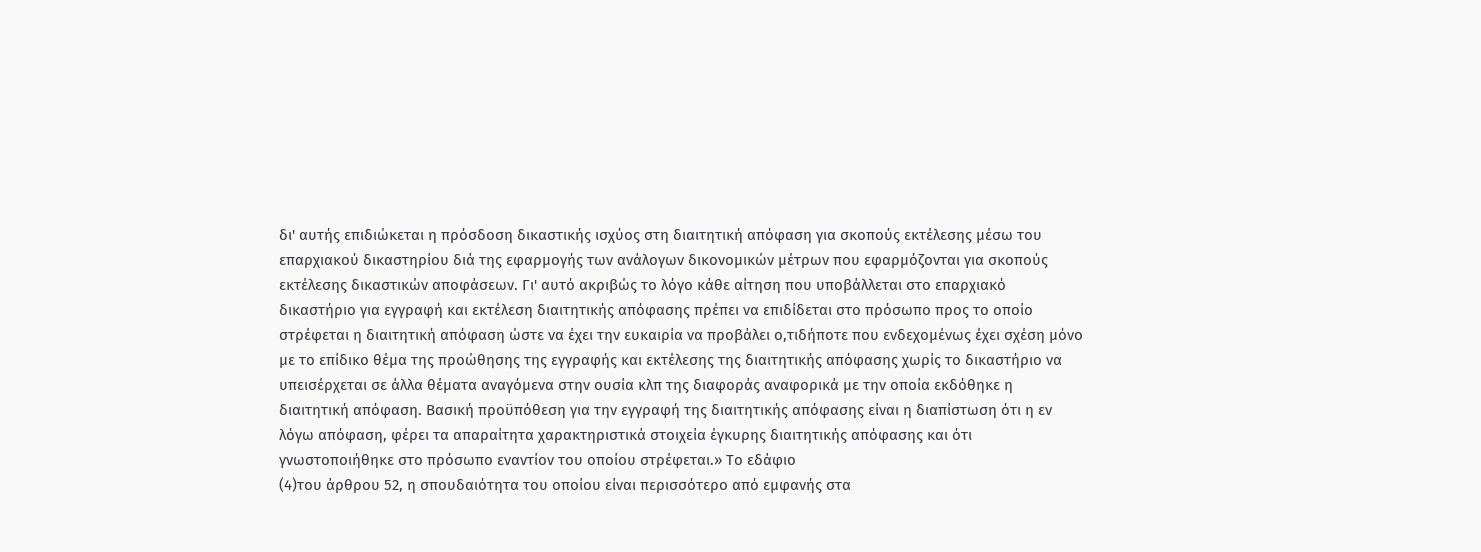δι' αυτής επιδιώκεται η πρόσδοση δικαστικής ισχύος στη διαιτητική απόφαση για σκοπούς εκτέλεσης μέσω του επαρχιακού δικαστηρίου διά της εφαρμογής των ανάλογων δικονομικών μέτρων που εφαρμόζονται για σκοπούς εκτέλεσης δικαστικών αποφάσεων. Γι' αυτό ακριβώς το λόγο κάθε αίτηση που υποβάλλεται στο επαρχιακό δικαστήριο για εγγραφή και εκτέλεση διαιτητικής απόφασης πρέπει να επιδίδεται στο πρόσωπο προς το οποίο στρέφεται η διαιτητική απόφαση ώστε να έχει την ευκαιρία να προβάλει ο,τιδήποτε που ενδεχομένως έχει σχέση μόνο με το επίδικο θέμα της προώθησης της εγγραφής και εκτέλεσης της διαιτητικής απόφασης χωρίς το δικαστήριο να υπεισέρχεται σε άλλα θέματα αναγόμενα στην ουσία κλπ της διαφοράς αναφορικά με την οποία εκδόθηκε η διαιτητική απόφαση. Βασική προϋπόθεση για την εγγραφή της διαιτητικής απόφασης είναι η διαπίστωση ότι η εν λόγω απόφαση, φέρει τα απαραίτητα χαρακτηριστικά στοιχεία έγκυρης διαιτητικής απόφασης και ότι γνωστοποιήθηκε στο πρόσωπο εναντίον του οποίου στρέφεται.» Το εδάφιο
(4)του άρθρου 52, η σπουδαιότητα του οποίου είναι περισσότερο από εμφανής στα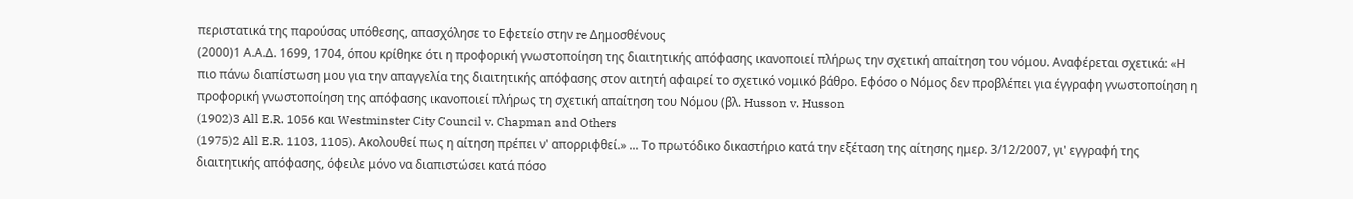περιστατικά της παρούσας υπόθεσης, απασχόλησε το Εφετείο στην re Δημοσθένους
(2000)1 Α.Α.Δ. 1699, 1704, όπου κρίθηκε ότι η προφορική γνωστοποίηση της διαιτητικής απόφασης ικανοποιεί πλήρως την σχετική απαίτηση του νόμου. Αναφέρεται σχετικά: «Η πιο πάνω διαπίστωση μου για την απαγγελία της διαιτητικής απόφασης στον αιτητή αφαιρεί το σχετικό νομικό βάθρο. Εφόσο ο Νόμος δεν προβλέπει για έγγραφη γνωστοποίηση η προφορική γνωστοποίηση της απόφασης ικανοποιεί πλήρως τη σχετική απαίτηση του Νόμου (βλ. Husson v. Husson
(1902)3 All E.R. 1056 και Westminster City Council v. Chapman and Others
(1975)2 All E.R. 1103, 1105). Ακολουθεί πως η αίτηση πρέπει ν' απορριφθεί.» ... Το πρωτόδικο δικαστήριο κατά την εξέταση της αίτησης ημερ. 3/12/2007, γι' εγγραφή της διαιτητικής απόφασης, όφειλε μόνο να διαπιστώσει κατά πόσο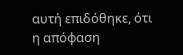αυτή επιδόθηκε, ότι η απόφαση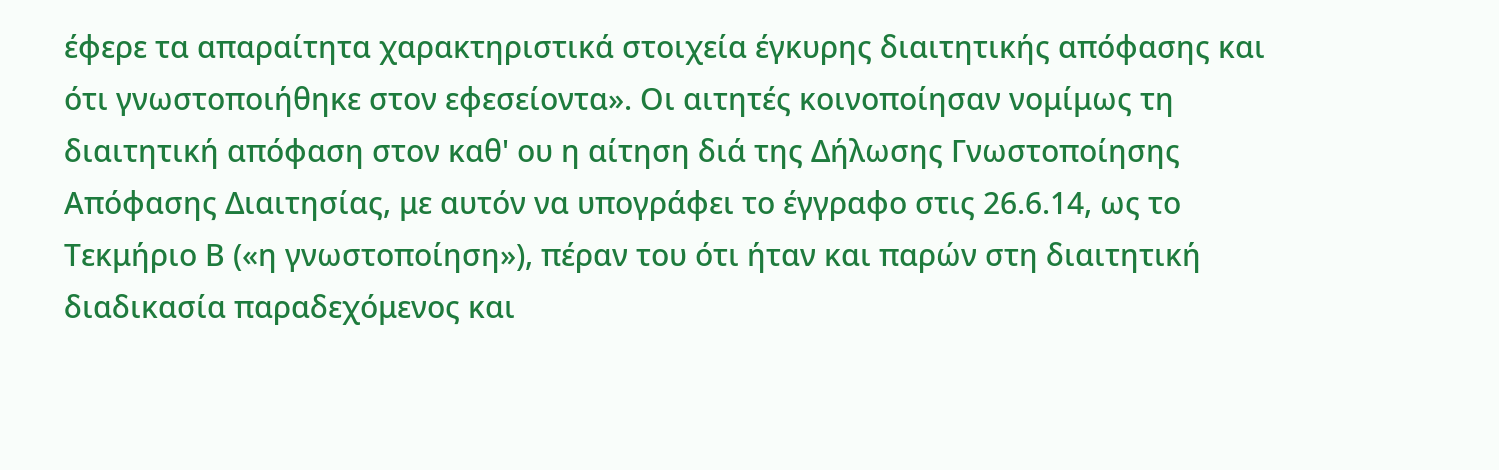έφερε τα απαραίτητα χαρακτηριστικά στοιχεία έγκυρης διαιτητικής απόφασης και ότι γνωστοποιήθηκε στον εφεσείοντα». Οι αιτητές κοινοποίησαν νομίμως τη διαιτητική απόφαση στον καθ' ου η αίτηση διά της Δήλωσης Γνωστοποίησης Απόφασης Διαιτησίας, με αυτόν να υπογράφει το έγγραφο στις 26.6.14, ως το Τεκμήριο Β («η γνωστοποίηση»), πέραν του ότι ήταν και παρών στη διαιτητική διαδικασία παραδεχόμενος και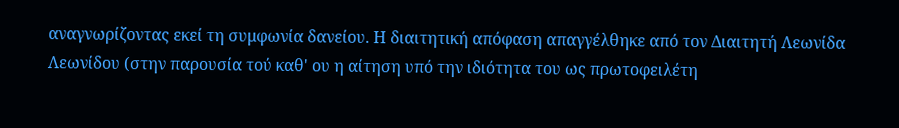αναγνωρίζοντας εκεί τη συμφωνία δανείου. Η διαιτητική απόφαση απαγγέλθηκε από τον Διαιτητή Λεωνίδα Λεωνίδου (στην παρουσία τού καθ' ου η αίτηση υπό την ιδιότητα του ως πρωτοφειλέτη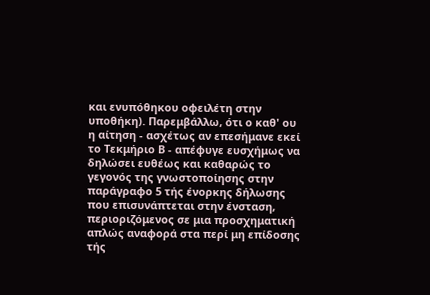και ενυπόθηκου οφειλέτη στην υποθήκη). Παρεμβάλλω, ότι ο καθ' ου η αίτηση - ασχέτως αν επεσήμανε εκεί το Τεκμήριο Β - απέφυγε ευσχήμως να δηλώσει ευθέως και καθαρώς το γεγονός της γνωστοποίησης στην παράγραφο 5 τής ένορκης δήλωσης που επισυνάπτεται στην ένσταση, περιοριζόμενος σε μια προσχηματική απλώς αναφορά στα περί μη επίδοσης τής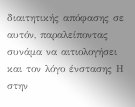διαιτητικής απόφασης σε αυτόν, παραλείποντας συνάμα να αιτιολογήσει και τον λόγο ένστασης Η στην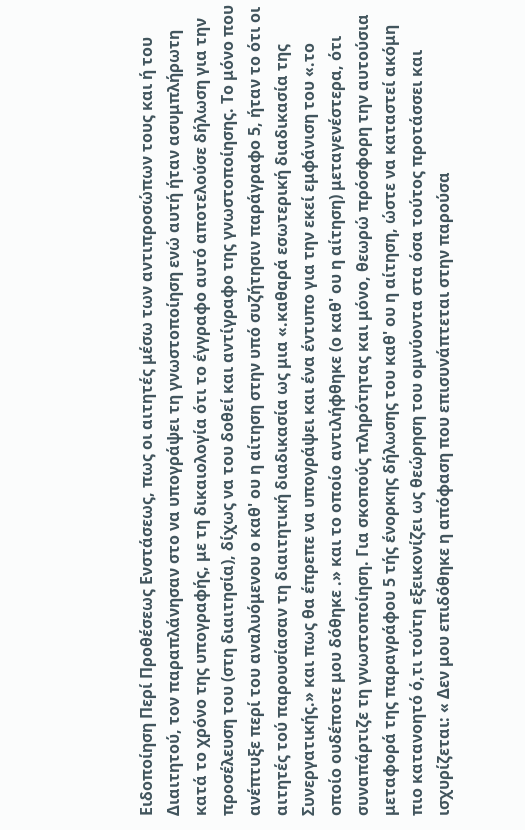Ειδοποίηση Περί Προθέσεως Ενστάσεως, πως οι αιτητές μέσω των αντιπροσώπων τους και ή του Διαιτητού, τον παραπλάνησαν στο να υπογράψει τη γνωστοποίηση ενώ αυτή ήταν ασυμπλήρωτη κατά το χρόνο της υπογραφής, με τη δικαιολογία ότι το έγγραφο αυτό αποτελούσε δήλωση για την προσέλευση του (στη διαιτησία), δίχως να του δοθεί και αντίγραφο της γνωστοποίησης. Το μόνο που ανέπτυξε περί του αναλυόμενου ο καθ' ου η αίτηση στην υπό συζήτησιν παράγραφο 5, ήταν το ότι οι αιτητές τού παρουσίασαν τη διαιτητική διαδικασία ως μια «.καθαρά εσωτερική διαδικασία της Συνεργατικής.» και πως θα έπρεπε να υπογράψει και ένα έντυπο για την εκεί εμφάνιση του «.το οποίο ουδέποτε μου δόθηκε .» και το οποίο αντιλήφθηκε (ο καθ' ου η αίτηση) μεταγενέστερα, ότι συναπάρτιζε τη γνωστοποίηση. Για σκοπούς πληρότητας και μόνο, θεωρώ πρόσφορη την αυτούσια μεταφορά της παραγράφου 5 τής ένορκης δήλωσης του καθ' ου η αίτηση, ώστε να καταστεί ακόμη πιο κατανοητό ό,τι τούτη εξεικονίζει ως θεώρηση του ομνύοντα στα όσα τούτος προτάσσει και ισχυρίζεται: « Δεν μου επιδόθηκε η απόφαση που επισυνάπτεται στην παρούσα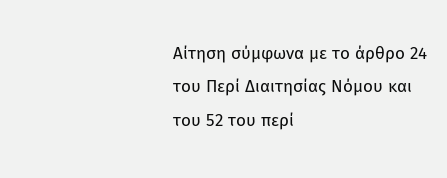Αίτηση σύμφωνα με το άρθρο 24 του Περί Διαιτησίας Νόμου και του 52 του περί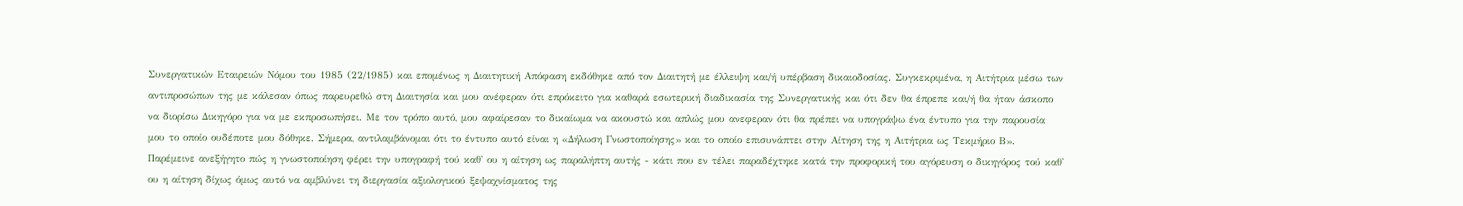Συνεργατικών Εταιρειών Νόμου του 1985 (22/1985) και επομένως η Διαιτητική Απόφαση εκδόθηκε από τον Διαιτητή με έλλειψη και/ή υπέρβαση δικαιοδοσίας. Συγκεκριμένα, η Αιτήτρια μέσω των αντιπροσώπων της με κάλεσαν όπως παρευρεθώ στη Διαιτησία και μου ανέφεραν ότι επρόκειτο για καθαρά εσωτερική διαδικασία της Συνεργατικής και ότι δεν θα έπρεπε και/ή θα ήταν άσκοπο να διορίσω Δικηγόρο για να με εκπροσωπήσει. Με τον τρόπο αυτό, μου αφαίρεσαν το δικαίωμα να ακουστώ και απλώς μου ανεφεραν ότι θα πρέπει να υπογράψω ένα έντυπο για την παρουσία μου το οποίο ουδέποτε μου δόθηκε. Σήμερα, αντιλαμβάνομαι ότι το έντυπο αυτό είναι η «Δήλωση Γνωστοποίησης» και το οποίο επισυνάπτει στην Αίτηση της η Αιτήτρια ως Τεκμήριο Β». Παρέμεινε ανεξήγητο πώς η γνωστοποίηση φέρει την υπογραφή τού καθ' ου η αίτηση ως παραλήπτη αυτής - κάτι που εν τέλει παραδέχτηκε κατά την προφορική του αγόρευση ο δικηγόρος τού καθ' ου η αίτηση δίχως όμως αυτό να αμβλύνει τη διεργασία αξιολογικού ξεψαχνίσματος της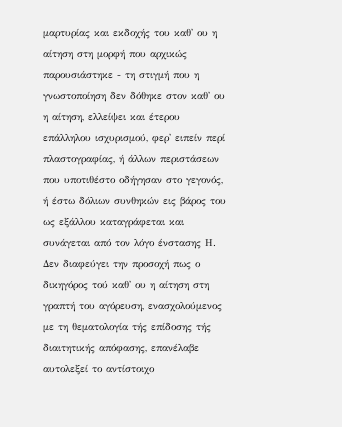μαρτυρίας και εκδοχής του καθ' ου η αίτηση στη μορφή που αρχικώς παρουσιάστηκε - τη στιγμή που η γνωστοποίηση δεν δόθηκε στον καθ' ου η αίτηση, ελλείψει και έτερου επάλληλου ισχυρισμού, φερ' ειπείν περί πλαστογραφίας, ή άλλων περιστάσεων που υποτιθέστο οδήγησαν στο γεγονός, ή έστω δόλιων συνθηκών εις βάρος του ως εξάλλου καταγράφεται και συνάγεται από τον λόγο ένστασης Η. Δεν διαφεύγει την προσοχή πως ο δικηγόρος τού καθ' ου η αίτηση στη γραπτή του αγόρευση, ενασχολούμενος με τη θεματολογία τής επίδοσης τής διαιτητικής απόφασης, επανέλαβε αυτολεξεί το αντίστοιχο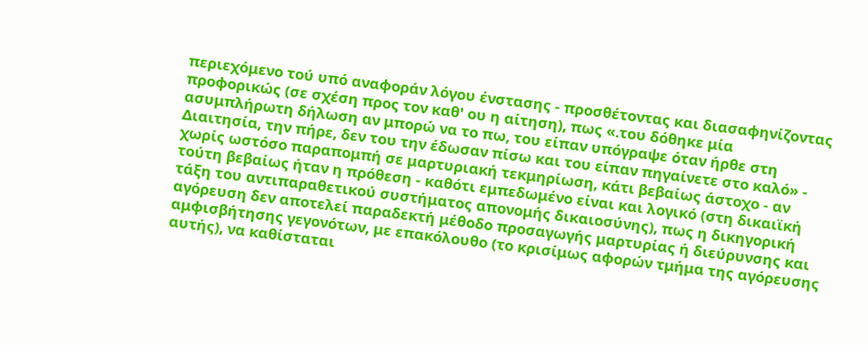περιεχόμενο τού υπό αναφοράν λόγου ένστασης - προσθέτοντας και διασαφηνίζοντας προφορικώς (σε σχέση προς τον καθ' ου η αίτηση), πως «.του δόθηκε μία ασυμπλήρωτη δήλωση αν μπορώ να το πω, του είπαν υπόγραψε όταν ήρθε στη Διαιτησία, την πήρε, δεν του την έδωσαν πίσω και του είπαν πηγαίνετε στο καλό» - χωρίς ωστόσο παραπομπή σε μαρτυριακή τεκμηρίωση, κάτι βεβαίως άστοχο - αν τούτη βεβαίως ήταν η πρόθεση - καθότι εμπεδωμένο είναι και λογικό (στη δικαιϊκή τάξη του αντιπαραθετικού συστήματος απονομής δικαιοσύνης), πως η δικηγορική αγόρευση δεν αποτελεί παραδεκτή μέθοδο προσαγωγής μαρτυρίας ή διεύρυνσης και αμφισβήτησης γεγονότων, με επακόλουθο (το κρισίμως αφορών τμήμα της αγόρευσης αυτής), να καθίσταται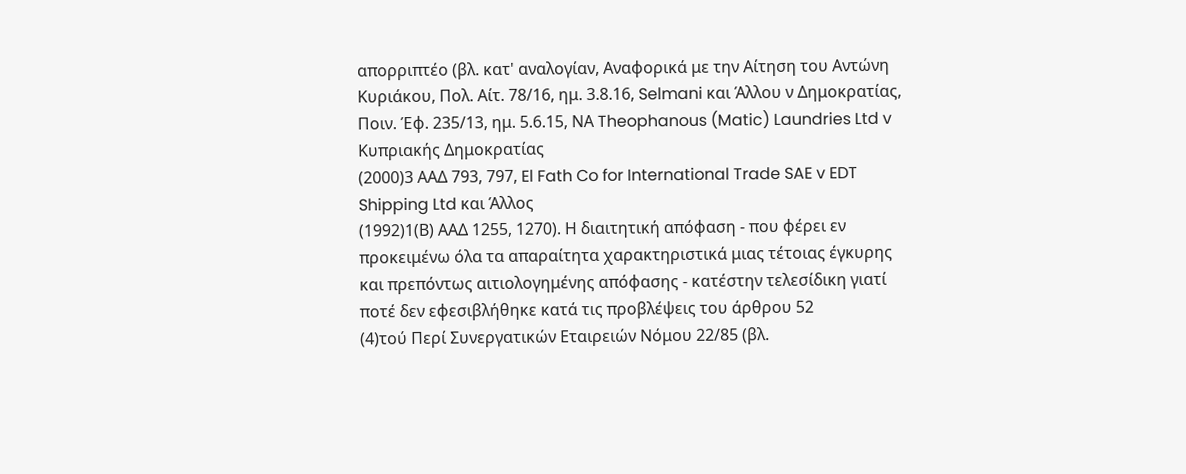απορριπτέο (βλ. κατ' αναλογίαν, Αναφορικά με την Αίτηση του Αντώνη Κυριάκου, Πολ. Αίτ. 78/16, ημ. 3.8.16, Selmani και Άλλου ν Δημοκρατίας, Ποιν. Έφ. 235/13, ημ. 5.6.15, ΝΑ Theophanous (Matic) Laundries Ltd v Κυπριακής Δημοκρατίας
(2000)3 ΑΑΔ 793, 797, El Fath Co for International Trade SAE v EDT Shipping Ltd και Άλλος
(1992)1(Β) ΑΑΔ 1255, 1270). Η διαιτητική απόφαση - που φέρει εν προκειμένω όλα τα απαραίτητα χαρακτηριστικά μιας τέτοιας έγκυρης και πρεπόντως αιτιολογημένης απόφασης - κατέστην τελεσίδικη γιατί ποτέ δεν εφεσιβλήθηκε κατά τις προβλέψεις του άρθρου 52
(4)τού Περί Συνεργατικών Εταιρειών Νόμου 22/85 (βλ.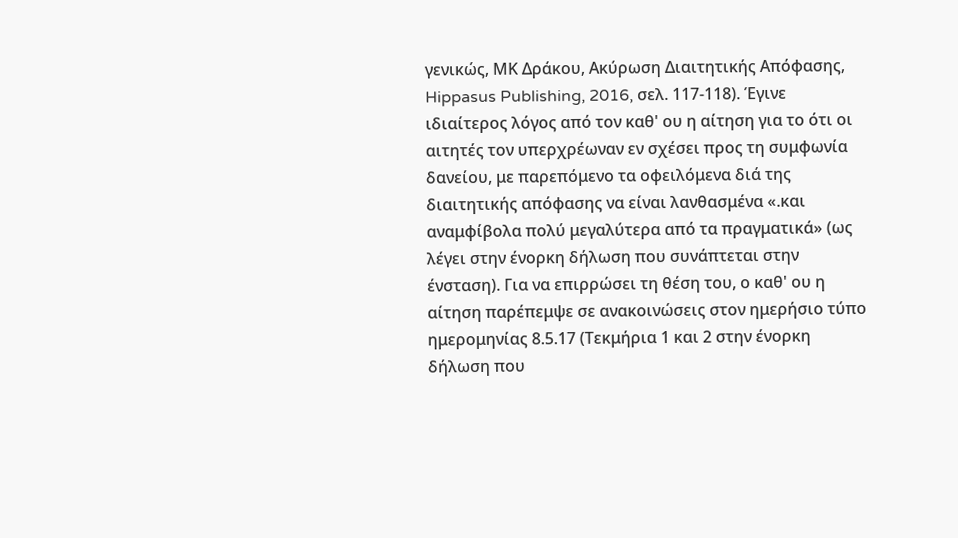γενικώς, ΜΚ Δράκου, Ακύρωση Διαιτητικής Απόφασης, Hippasus Publishing, 2016, σελ. 117-118). Έγινε ιδιαίτερος λόγος από τον καθ' ου η αίτηση για το ότι οι αιτητές τον υπερχρέωναν εν σχέσει προς τη συμφωνία δανείου, με παρεπόμενο τα οφειλόμενα διά της διαιτητικής απόφασης να είναι λανθασμένα «.και αναμφίβολα πολύ μεγαλύτερα από τα πραγματικά» (ως λέγει στην ένορκη δήλωση που συνάπτεται στην ένσταση). Για να επιρρώσει τη θέση του, ο καθ' ου η αίτηση παρέπεμψε σε ανακοινώσεις στον ημερήσιο τύπο ημερομηνίας 8.5.17 (Τεκμήρια 1 και 2 στην ένορκη δήλωση που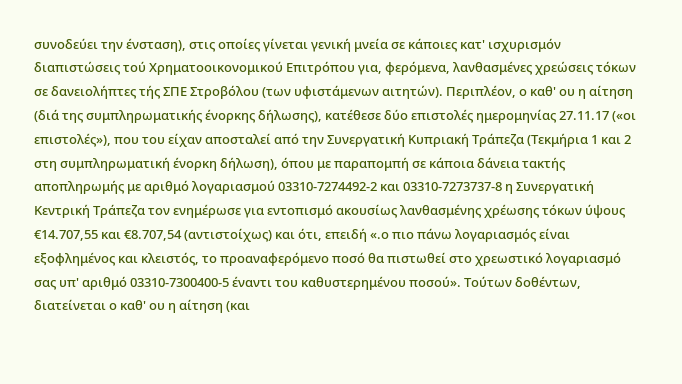συνοδεύει την ένσταση), στις οποίες γίνεται γενική μνεία σε κάποιες κατ' ισχυρισμόν διαπιστώσεις τού Χρηματοοικονομικού Επιτρόπου για, φερόμενα, λανθασμένες χρεώσεις τόκων σε δανειολήπτες τής ΣΠΕ Στροβόλου (των υφιστάμενων αιτητών). Περιπλέον, ο καθ' ου η αίτηση (διά της συμπληρωματικής ένορκης δήλωσης), κατέθεσε δύο επιστολές ημερομηνίας 27.11.17 («οι επιστολές»), που του είχαν αποσταλεί από την Συνεργατική Κυπριακή Τράπεζα (Τεκμήρια 1 και 2 στη συμπληρωματική ένορκη δήλωση), όπου με παραπομπή σε κάποια δάνεια τακτής αποπληρωμής με αριθμό λογαριασμού 03310-7274492-2 και 03310-7273737-8 η Συνεργατική Κεντρική Τράπεζα τον ενημέρωσε για εντοπισμό ακουσίως λανθασμένης χρέωσης τόκων ύψους €14.707,55 και €8.707,54 (αντιστοίχως) και ότι, επειδή «.ο πιο πάνω λογαριασμός είναι εξοφλημένος και κλειστός, το προαναφερόμενο ποσό θα πιστωθεί στο χρεωστικό λογαριασμό σας υπ' αριθμό 03310-7300400-5 έναντι του καθυστερημένου ποσού». Τούτων δοθέντων, διατείνεται ο καθ' ου η αίτηση (και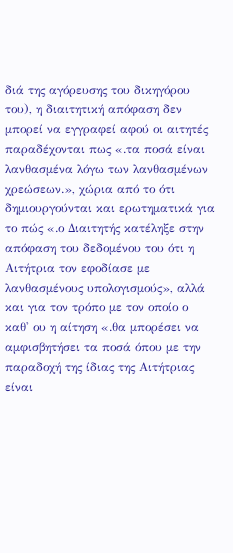διά της αγόρευσης του δικηγόρου του), η διαιτητική απόφαση δεν μπορεί να εγγραφεί αφού οι αιτητές παραδέχονται πως «.τα ποσά είναι λανθασμένα λόγω των λανθασμένων χρεώσεων.», χώρια από το ότι δημιουργούνται και ερωτηματικά για το πώς «.ο Διαιτητής κατέληξε στην απόφαση του δεδομένου του ότι η Αιτήτρια τον εφοδίασε με λανθασμένους υπολογισμούς», αλλά και για τον τρόπο με τον οποίο ο καθ' ου η αίτηση «.θα μπορέσει να αμφισβητήσει τα ποσά όπου με την παραδοχή της ίδιας της Αιτήτριας είναι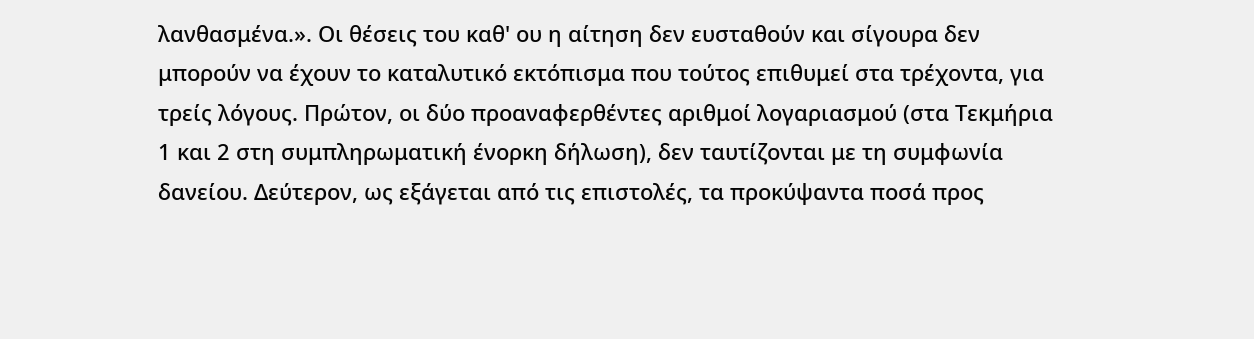λανθασμένα.». Οι θέσεις του καθ' ου η αίτηση δεν ευσταθούν και σίγουρα δεν μπορούν να έχουν το καταλυτικό εκτόπισμα που τούτος επιθυμεί στα τρέχοντα, για τρείς λόγους. Πρώτον, οι δύο προαναφερθέντες αριθμοί λογαριασμού (στα Τεκμήρια 1 και 2 στη συμπληρωματική ένορκη δήλωση), δεν ταυτίζονται με τη συμφωνία δανείου. Δεύτερον, ως εξάγεται από τις επιστολές, τα προκύψαντα ποσά προς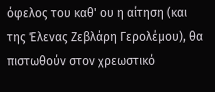όφελος του καθ' ου η αίτηση (και της Έλενας Ζεβλάρη Γερολέμου), θα πιστωθούν στον χρεωστικό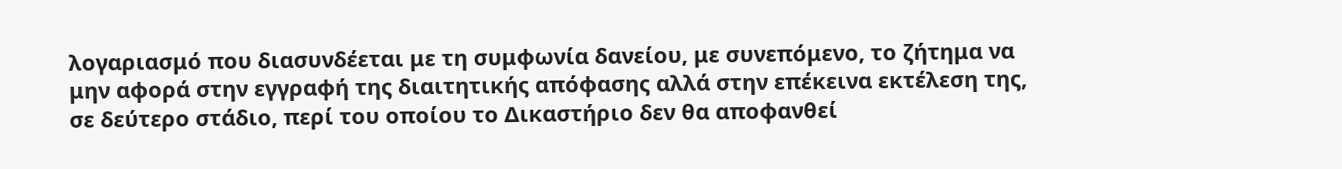λογαριασμό που διασυνδέεται με τη συμφωνία δανείου, με συνεπόμενο, το ζήτημα να μην αφορά στην εγγραφή της διαιτητικής απόφασης αλλά στην επέκεινα εκτέλεση της, σε δεύτερο στάδιο, περί του οποίου το Δικαστήριο δεν θα αποφανθεί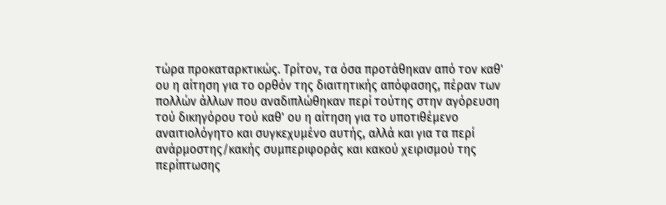τώρα προκαταρκτικώς. Τρίτον, τα όσα προτάθηκαν από τον καθ' ου η αίτηση για το ορθόν της διαιτητικής απόφασης, πέραν των πολλών άλλων που αναδιπλώθηκαν περί τούτης στην αγόρευση τού δικηγόρου τού καθ' ου η αίτηση για το υποτιθέμενο αναιτιολόγητο και συγκεχυμένο αυτής, αλλά και για τα περί ανάρμοστης/κακής συμπεριφοράς και κακού χειρισμού της περίπτωσης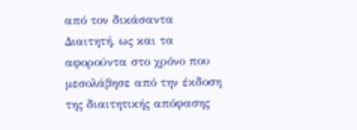από τον δικάσαντα Διαιτητή, ως και τα αφορούντα στο χρόνο που μεσολάβησε από την έκδοση της διαιτητικής απόφασης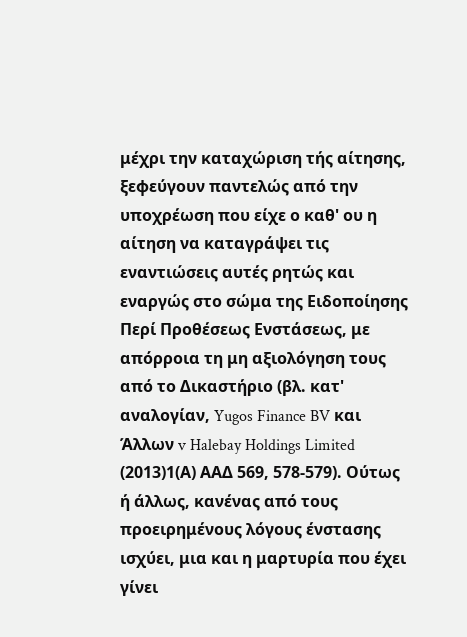μέχρι την καταχώριση τής αίτησης, ξεφεύγουν παντελώς από την υποχρέωση που είχε ο καθ' ου η αίτηση να καταγράψει τις εναντιώσεις αυτές ρητώς και εναργώς στο σώμα της Ειδοποίησης Περί Προθέσεως Ενστάσεως, με απόρροια τη μη αξιολόγηση τους από το Δικαστήριο (βλ. κατ' αναλογίαν, Yugos Finance BV και Άλλων v Halebay Holdings Limited
(2013)1(Α) ΑΑΔ 569, 578-579). Ούτως ή άλλως, κανένας από τους προειρημένους λόγους ένστασης ισχύει, μια και η μαρτυρία που έχει γίνει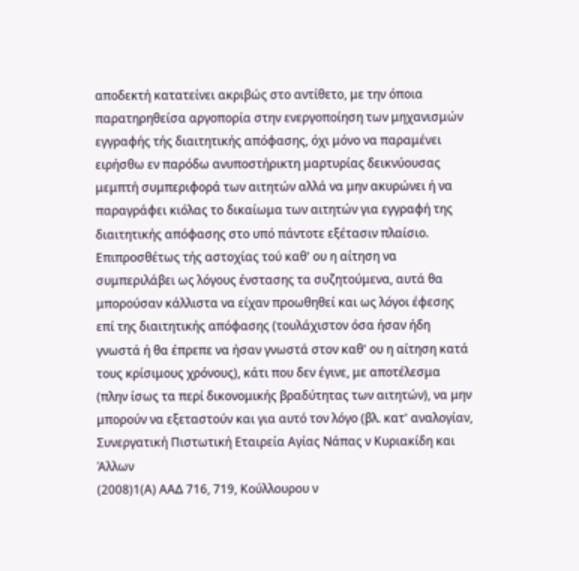αποδεκτή κατατείνει ακριβώς στο αντίθετο, με την όποια παρατηρηθείσα αργοπορία στην ενεργοποίηση των μηχανισμών εγγραφής τής διαιτητικής απόφασης, όχι μόνο να παραμένει ειρήσθω εν παρόδω ανυποστήρικτη μαρτυρίας δεικνύουσας μεμπτή συμπεριφορά των αιτητών αλλά να μην ακυρώνει ή να παραγράφει κιόλας το δικαίωμα των αιτητών για εγγραφή της διαιτητικής απόφασης στο υπό πάντοτε εξέτασιν πλαίσιο. Επιπροσθέτως τής αστοχίας τού καθ' ου η αίτηση να συμπεριλάβει ως λόγους ένστασης τα συζητούμενα, αυτά θα μπορούσαν κάλλιστα να είχαν προωθηθεί και ως λόγοι έφεσης επί της διαιτητικής απόφασης (τουλάχιστον όσα ήσαν ήδη γνωστά ή θα έπρεπε να ήσαν γνωστά στον καθ' ου η αίτηση κατά τους κρίσιμους χρόνους), κάτι που δεν έγινε, με αποτέλεσμα (πλην ίσως τα περί δικονομικής βραδύτητας των αιτητών), να μην μπορούν να εξεταστούν και για αυτό τον λόγο (βλ. κατ' αναλογίαν, Συνεργατική Πιστωτική Εταιρεία Αγίας Νάπας ν Κυριακίδη και Άλλων
(2008)1(Α) ΑΑΔ 716, 719, Κούλλουρου ν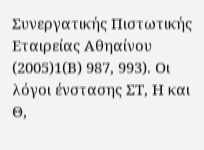Συνεργατικής Πιστωτικής Εταιρείας Αθηαίνου
(2005)1(Β) 987, 993). Οι λόγοι ένστασης ΣΤ, Η και Θ,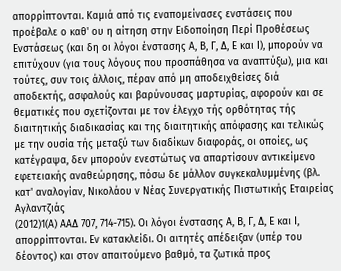απορρίπτονται. Καμιά από τις εναπομείνασες ενστάσεις που προέβαλε ο καθ' ου η αίτηση στην Ειδοποίηση Περί Προθέσεως Ενστάσεως (και δη οι λόγοι ένστασης Α, Β, Γ, Δ, Ε και Ι), μπορούν να επιτύχουν (για τους λόγους που προσπάθησα να αναπτύξω), μια και τούτες, συν τοις άλλοις, πέραν από μη αποδειχθείσες διά αποδεκτής, ασφαλούς και βαρύνουσας μαρτυρίας, αφορούν και σε θεματικές που σχετίζονται με τον έλεγχο τής ορθότητας τής διαιτητικής διαδικασίας και της διαιτητικής απόφασης και τελικώς με την ουσία τής μεταξύ των διαδίκων διαφοράς, οι οποίες, ως κατέγραψα, δεν μπορούν ενεστώτως να απαρτίσουν αντικείμενο εφετειακής αναθεώρησης, πόσω δε μάλλον συγκεκαλυμμένης (βλ. κατ' αναλογίαν, Νικολάου ν Νέας Συνεργατικής Πιστωτικής Εταιρείας Αγλαντζιάς
(2012)1(Α) ΑΑΔ 707, 714-715). Οι λόγοι ένστασης Α, Β, Γ, Δ, Ε και Ι, απορρίπτονται. Εν κατακλείδι. Οι αιτητές απέδειξαν (υπέρ του δέοντος) και στον απαιτούμενο βαθμό, τα ζωτικά προς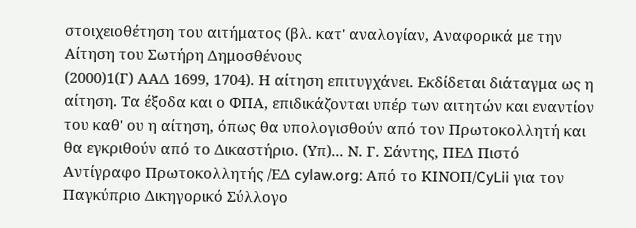στοιχειοθέτηση του αιτήματος (βλ. κατ' αναλογίαν, Αναφορικά με την Αίτηση του Σωτήρη Δημοσθένους
(2000)1(Γ) ΑΑΔ 1699, 1704). Η αίτηση επιτυγχάνει. Εκδίδεται διάταγμα ως η αίτηση. Τα έξοδα και ο ΦΠΑ, επιδικάζονται υπέρ των αιτητών και εναντίον του καθ' ου η αίτηση, όπως θα υπολογισθούν από τον Πρωτοκολλητή και θα εγκριθούν από το Δικαστήριο. (Υπ)... Ν. Γ. Σάντης, ΠΕΔ Πιστό Αντίγραφο Πρωτοκολλητής /ΕΔ cylaw.org: Από το ΚΙΝOΠ/CyLii για τον Παγκύπριο Δικηγορικό Σύλλογο